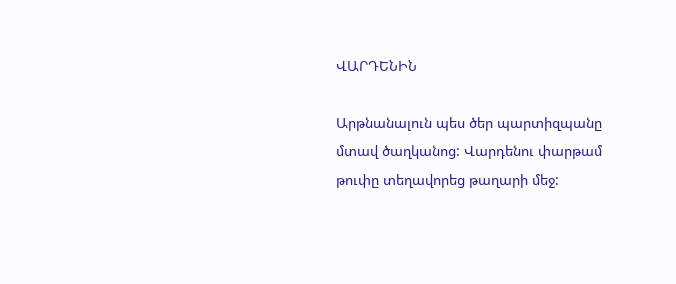ՎԱՐԴԵՆԻՆ

Արթնանալուն պես ծեր պարտիզպանը մտավ ծաղկանոց: Վարդենու փարթամ թուփը տեղավորեց թաղարի մեջ: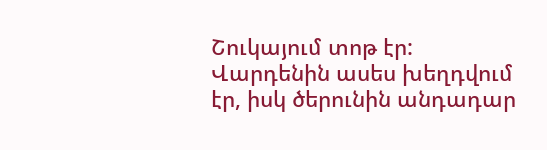Շուկայում տոթ էր: Վարդենին ասես խեղդվում էր, իսկ ծերունին անդադար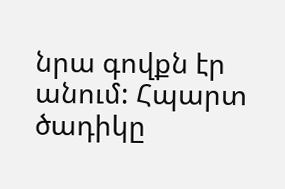նրա գովքն էր անում: Հպարտ ծադիկը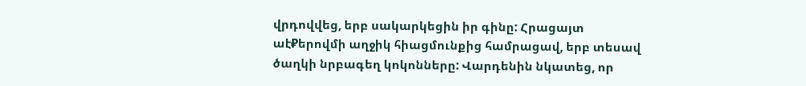վրդովվեց, երբ սակարկեցին իր գինը: Հրացայտ աէ₽երովմի աղջիկ հիացմունքից համրացավ, երբ տեսավ ծաղկի նրբագեղ կոկոնները: Վարդենին նկատեց, որ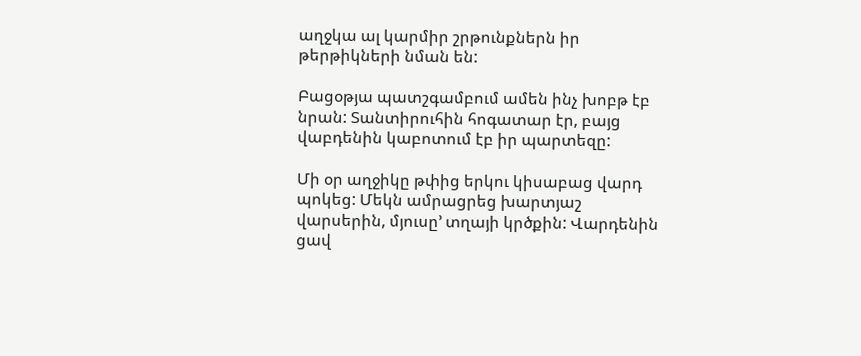աղջկա ալ կարմիր շրթունքներն իր թերթիկների նման են:

Բացօթյա պատշգամբում ամեն ինչ խոբթ էբ նրան: Տանտիրուհին հոգատար էր, բայց վաբդենին կաբոտում էբ իր պարտեզը:

Մի օր աղջիկը թփից երկու կիսաբաց վարդ պոկեց: Մեկն ամրացրեց խարտյաշ վարսերին, մյուսը’ տղայի կրծքին: Վարդենին ցավ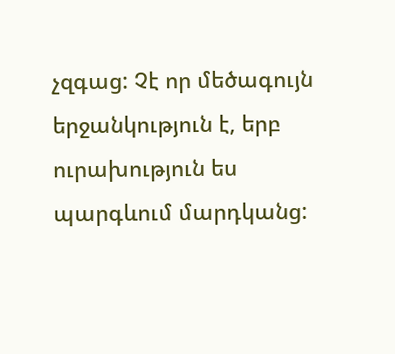չզգաց: Չէ որ մեծագույն երջանկություն է, երբ ուրախություն ես պարգևում մարդկանց: